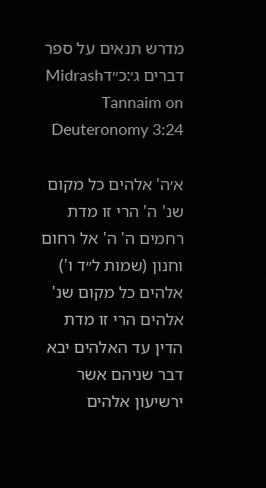מדרש תנאים על ספר דברים ג׳:כ״דMidrash Tannaim on Deuteronomy 3:24

א׳ה' אלהים כל מקום שנ' ה' הרי זו מדת רחמים ה' ה' אל רחום וחנון (שמות ל״ד ו') אלהים כל מקום שנ' אלהים הרי זו מדת הדין עד האלהים יבא דבר שניהם אשר ירשיעון אלהים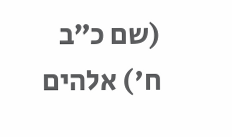(שם כ״ב ח') אלהים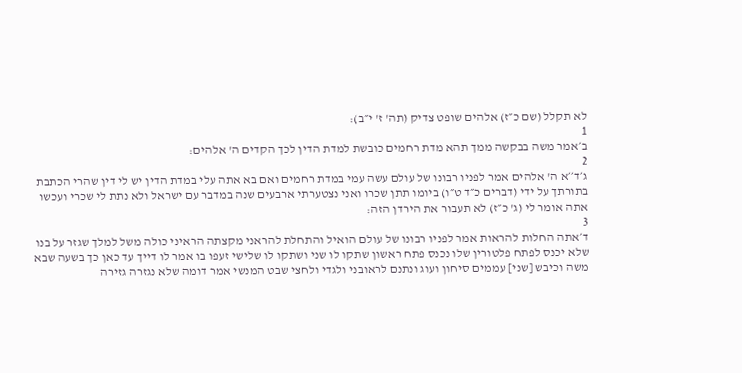לא תקלל (שם כ״ז) אלהים שופט צדיק (תה' ז' י״ב):
1
ב׳אמר משה בבקשה ממך תהא מדת רחמים כובשת למדת הדין לכך הקדים ה' אלהים:
2
ג׳ד׳׳א ה' אלהים אמר לפניו רבונו של עולם עשה עמי במדת רחמים ואם בא אתה עלי במדת הדין יש לי דין שהרי הכתבת בתורתך על ידי (דברים כ״ד ט״ו) ביומו תתן שכרו ואני נצטערתי ארבעים שנה במדבר עם ישראל ולא נתת לי שכרי ועכשו אתה אומר לי (ג' כ״ז) לא תעבור את הירדן הזה:
3
ד׳אתה החלות להראות אמר לפניו רבונו של עולם הואיל והתחלת להראני מקצתה הראיני כולה משל למלך שגזר על בנו שלא יכנס לפתח פלטורין שלו נכנס פתח ראשון שתקו לו שני ושתקו לו שלישי זעפו בו אמר לו דייך עד כאן כך בשעה שבא משה וכיבש [שני] עממים סיחון ועוג ונתנם לראובני ולגדי ולחצי שבט המנשי אמר דומה שלא נגזרה גזירה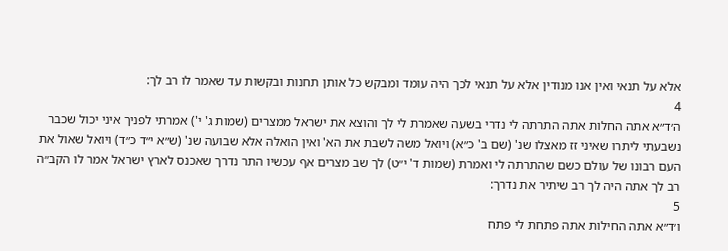אלא על תנאי ואין אנו מנודין אלא על תנאי לכך היה עומד ומבקש כל אותן תחנות ובקשות עד שאמר לו רב לך:
4
ה׳ד״א אתה החלות אתה התרתה לי נדרי בשעה שאמרת לי לך והוצא את ישראל ממצרים (שמות ג' י') אמרתי לפניך איני יכול שכבר נשבעתי ליתרו שאיני זז מאצלו שנ' (שם ב' כ״א) ויואל משה לשבת את הא' ואין הואלה אלא שבועה שנ' (ש״א י״ד כ״ד) ויואל שאול את העם רבונו של עולם כשם שהתרתה לי ואמרת (שמות ד' י״ט) לך שב מצרים אף עכשיו התר נדרך שאכנס לארץ ישראל אמר לו הקב״ה רב לך אתה היה לך רב שיתיר את נדרך:
5
ו׳ד״א אתה החילות אתה פתחת לי פתח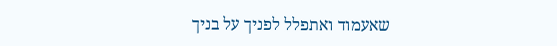שאעמוד ואתפלל לפניך על בניך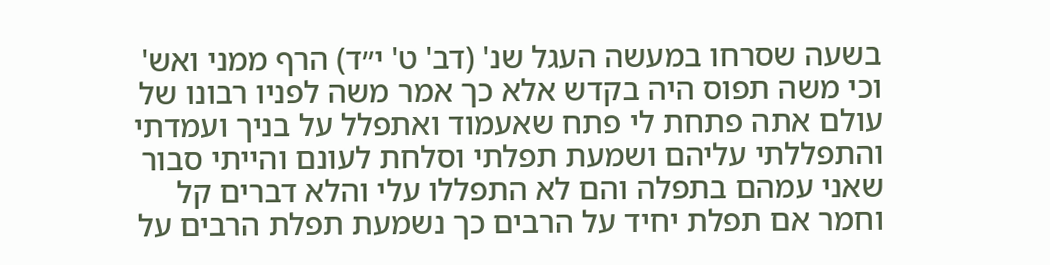בשעה שסרחו במעשה העגל שנ' (דב' ט' י״ד) הרף ממני ואש' וכי משה תפוס היה בקדש אלא כך אמר משה לפניו רבונו של עולם אתה פתחת לי פתח שאעמוד ואתפלל על בניך ועמדתי והתפללתי עליהם ושמעת תפלתי וסלחת לעונם והייתי סבור שאני עמהם בתפלה והם לא התפללו עלי והלא דברים קל וחמר אם תפלת יחיד על הרבים כך נשמעת תפלת הרבים על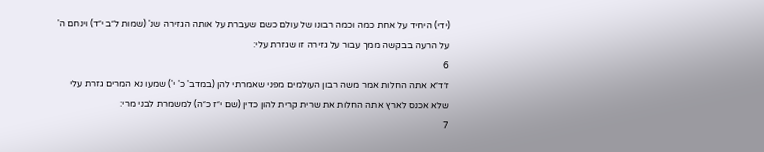(ידי) היחיד על אחת כמה וכמה רבונו של עולם כשם שעברת על אותה הגזירה שנ' (שמות ל״ב י״ד) וינחם ה' על הרעה בבקשה ממך עבור על גזירה זו שגזרת עלי:
6
ז׳ד״א אתה החלות אמר משה רבון העולמים מפני שאמרתי להן (במדב' כ' י') שמעו נא המרים גזרת עלי שלא אכנס לארץ אתה החלות את שרית קרית להון כדין (שם י״ז כ״ה) למשמרת לבני מרי:
7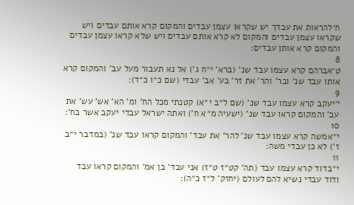ח׳להראות את עבדך יש שקראו עצמן עבדים והמקום קרא אותם עבדים ויש שקראו עצמן עבדים והמקום לא קרא אותם עבדים ויש שלא קראו עצמן עבדים והמקום קרא אותן עבדים:
8
ט׳אברהם קרא עצמו עבד שנ' (ברא' י״ח ג') אל נא תעבור מעל עב' והמקום קרא אותו עבד שנ' ובר' והר' את זר' בע' אב' עבדי (שם כ״ו כ״ד):
9
י׳יעקב קרא עצמו עבד שנ' (שם ל״ב י״א) קטנתי מכל הח' ומ' הא' אש' עש' את עב' והמקום קראו עבד שנ' (ישעיה מ״א ח') ואתה ישראל עבדי יעקב אשר בח':
10
י״אמשה קרא עצמו עבד שנ' להר' את עבד' והמקום קראו עבד שנ' (במדבר י״ב ז') לא כן עבדי משה:
11
י״בדוד קרא עצמו עבד (תה' קט״ז ט״ז) אני עבד' בן אמ' והמקום קראו עבד ודוד עבדי נשיא להם לעולם (יחזק' ל״ז כ״ה):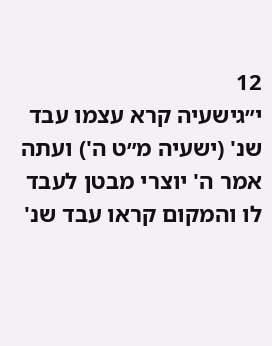12
י״גישעיה קרא עצמו עבד שנ' (ישעיה מ״ט ה') ועתה אמר ה' יוצרי מבטן לעבד לו והמקום קראו עבד שנ'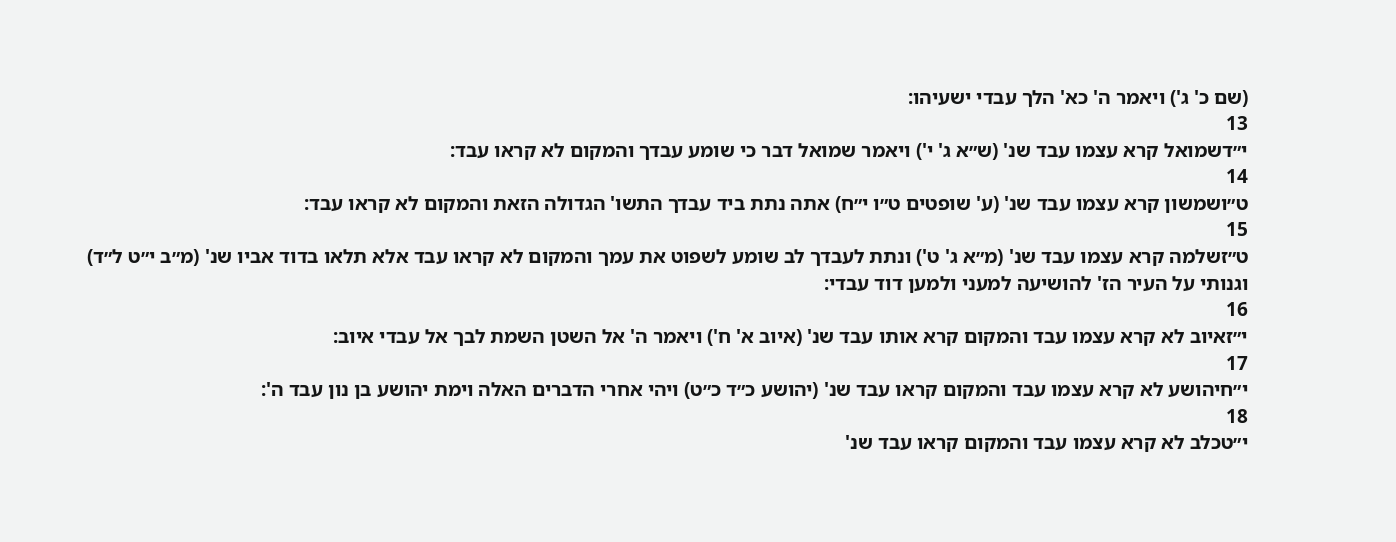(שם כ' ג') ויאמר ה' כא' הלך עבדי ישעיהו:
13
י״דשמואל קרא עצמו עבד שנ' (ש״א ג' י') ויאמר שמואל דבר כי שומע עבדך והמקום לא קראו עבד:
14
ט״ושמשון קרא עצמו עבד שנ' (ע' שופטים ט״ו י״ח) אתה נתת ביד עבדך התשו' הגדולה הזאת והמקום לא קראו עבד:
15
ט״זשלמה קרא עצמו עבד שנ' (מ״א ג' ט') ונתת לעבדך לב שומע לשפוט את עמך והמקום לא קראו עבד אלא תלאו בדוד אביו שנ' (מ״ב י״ט ל״ד) וגנותי על העיר הז' להושיעה למעני ולמען דוד עבדי:
16
י״זאיוב לא קרא עצמו עבד והמקום קרא אותו עבד שנ' (איוב א' ח') ויאמר ה' אל השטן השמת לבך אל עבדי איוב:
17
י״חיהושע לא קרא עצמו עבד והמקום קראו עבד שנ' (יהושע כ״ד כ״ט) ויהי אחרי הדברים האלה וימת יהושע בן נון עבד ה':
18
י״טכלב לא קרא עצמו עבד והמקום קראו עבד שנ'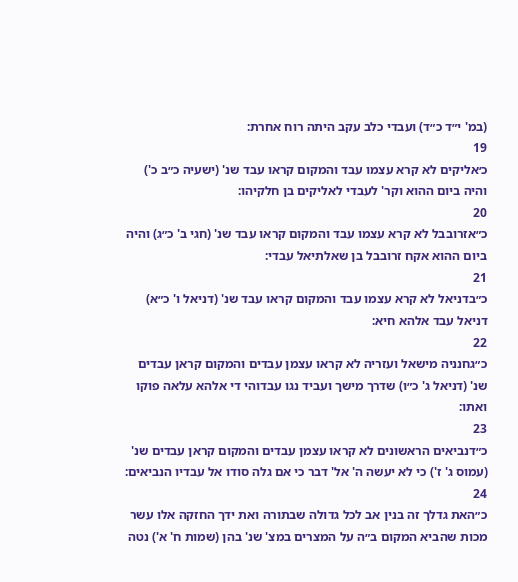(במ' י״ד כ״ד) ועבדי כלב עקב היתה רוח אחרת:
19
כ׳אליקים לא קרא עצמו עבד והמקום קראו עבד שנ' (ישעיה כ״ב כ') והיה ביום ההוא וקר' לעבדי לאליקים בן חלקיהו:
20
כ״אזרובבל לא קרא עצמו עבד והמקום קראו עבד שנ' (חגי ב' כ״ג) והיה ביום ההוא אקח זרובבל בן שאלתיאל עבדי:
21
כ״בדניאל לא קרא עצמו עבד והמקום קראו עבד שנ' (דניאל ו' כ״א) דניאל עבד אלהא חיא:
22
כ״גחנניה מישאל ועזריה לא קראו עצמן עבדים והמקום קראן עבדים שנ' (דניאל ג' כ״ו) שדרך מישך ועביד נגו עבדוהי די אלהא עלאה פוקו ואתו:
23
כ״דנביאים הראשונים לא קראו עצמן עבדים והמקום קראן עבדים שנ' (עמוס ג' ז') כי לא יעשה ה' אל' דבר כי אם גלה סודו אל עבדיו הנביאים:
24
כ״האת גדלך זה בנין אב לכל גדולה שבתורה ואת ידך החזקה אלו עשר מכות שהביא המקום ב״ה על המצרים במצ' שנ' בהן (שמות ח' א') נטה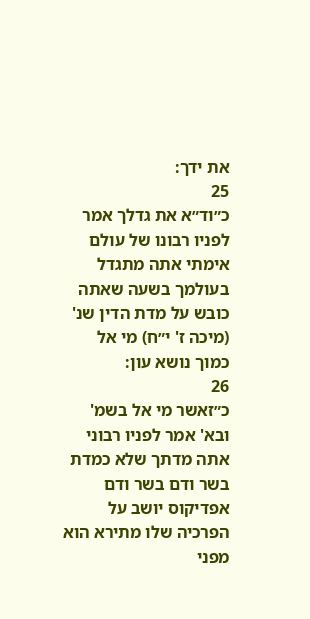את ידך:
25
כ״וד״א את גדלך אמר לפניו רבונו של עולם אימתי אתה מתגדל בעולמך בשעה שאתה כובש על מדת הדין שנ' (מיכה ז' י״ח) מי אל כמוך נושא עון:
26
כ״זאשר מי אל בשמ' ובא' אמר לפניו רבוני אתה מדתך שלא כמדת בשר ודם בשר ודם אפדיקוס יושב על הפרכיה שלו מתירא הוא מפני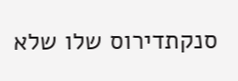סנקתדירוס שלו שלא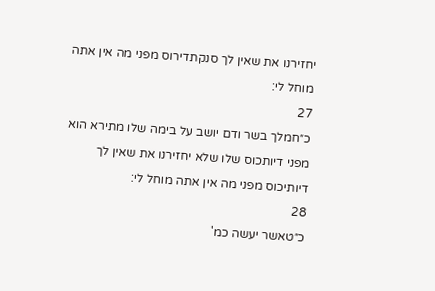יחזירנו את שאין לך סנקתדירוס מפני מה אין אתה מוחל לי:
27
כ״חמלך בשר ודם יושב על בימה שלו מתירא הוא מפני דיותכוס שלו שלא יחזירנו את שאין לך דיותיכוס מפני מה אין אתה מוחל לי:
28
כ״טאשר יעשה כמ'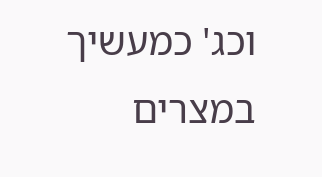וכג' כמעשיך במצרים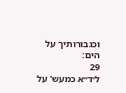וכגבורותיך על הים:
29
ל׳ד״א כמעש' על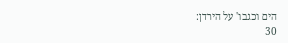הים וכגבו' על הירדן:
30